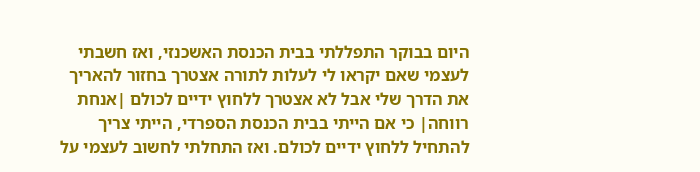היום בבוקר התפללתי בבית הכנסת האשכנזי, ואז חשבתי לעצמי שאם יקראו לי לעלות לתורה אצטרך בחזור להאריך את הדרך שלי אבל לא אצטרך ללחוץ ידיים לכולם |אנחת רווחה| כי אם הייתי בבית הכנסת הספרדי, הייתי צריך להתחיל ללחוץ ידיים לכולם. ואז התחלתי לחשוב לעצמי על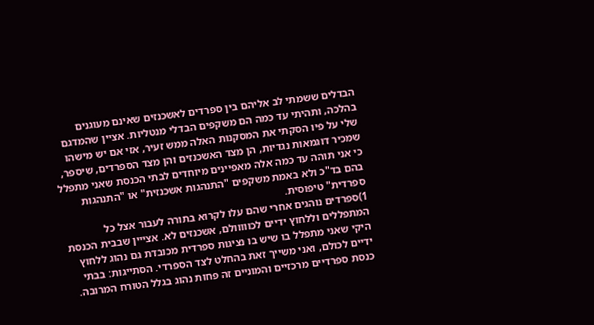הבדלים ששמתי לב אליהם בין ספרדים לאשכנזים שאינם מעוגנים בהלכה, ותהיתי עד כמה הם משקפים הבדלי מנטליות. אציין שהמדגם שלי על פיו הסקתי את המסקנות האלה ממש זעיר, אזי אם יש מישהו שמכיר דוגמאות נגדיות, הן מצד האשכנזים והן מצד הספרדים, שיספר, כי אני תוהה עד כמה אלה מאפיינים מיוחדים לבתי הכנסת שאני מתפלל בהם בד"כ ולא באמת משקפים "התנהגות אשכנזית" או "התנהגות ספרדית" טיפוסית.
1)ספרדים נוהגים אחרי שהם עלו לקרוא בתורה לעבור אצל כל המתפללים וללחוץ ידיים לכווווולם, אשכנזים לא. אצייין שבבית הכנסת היקי שאני מתפלל בו שיש בו נציגות ספרדית מכובדת גם נהוג ללחוץ ידיים לכולם, ואני משייך זאת בהחלט לצד הספרדי. הסתייגות: בבתי כנסת ספרדיים מרכזיים והמוניים זה פחות נהוג בגלל הטורח המרובה.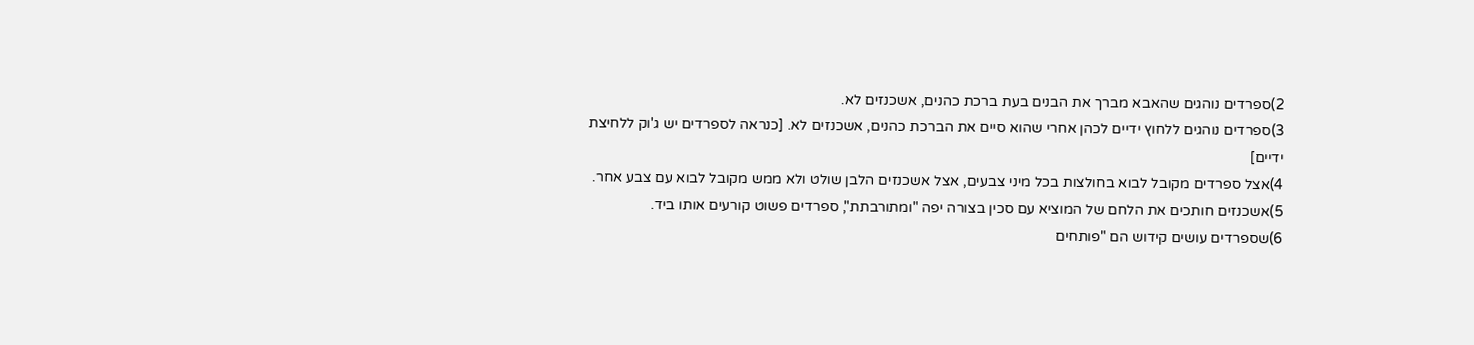2)ספרדים נוהגים שהאבא מברך את הבנים בעת ברכת כהנים, אשכנזים לא.
3)ספרדים נוהגים ללחוץ ידיים לכהן אחרי שהוא סיים את הברכת כהנים, אשכנזים לא. [כנראה לספרדים יש ג'וק ללחיצת ידיים]
4)אצל ספרדים מקובל לבוא בחולצות בכל מיני צבעים, אצל אשכנזים הלבן שולט ולא ממש מקובל לבוא עם צבע אחר.
5)אשכנזים חותכים את הלחם של המוציא עם סכין בצורה יפה "ומתורבתת", ספרדים פשוט קורעים אותו ביד.
6)שספרדים עושים קידוש הם "פותחים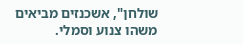שולחן", אשכנזים מביאים משהו צנוע וסמלי.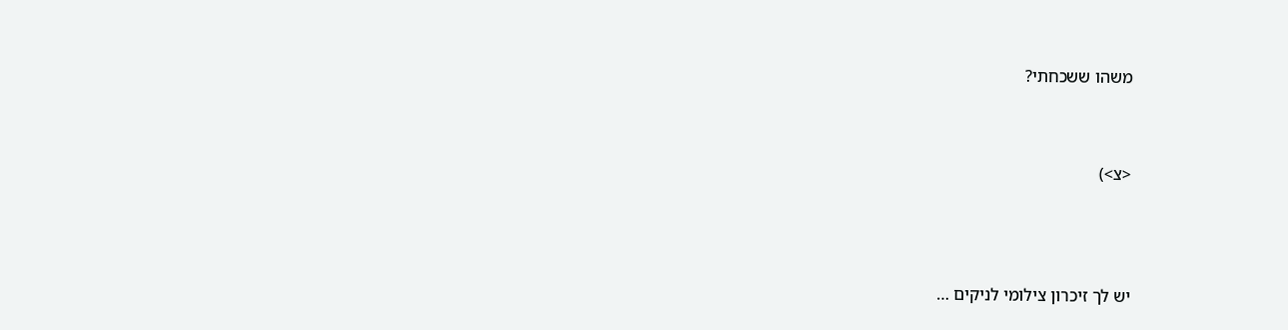משהו ששכחתי?



<צ>)




יש לך זיכרון צילומי לניקים …